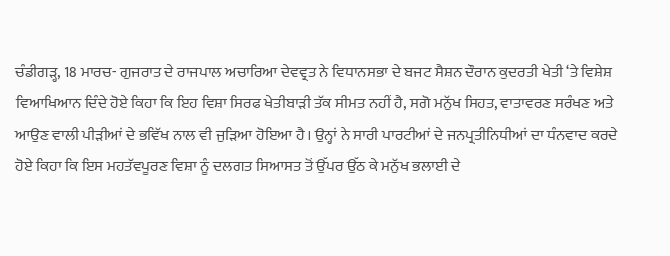ਚੰਡੀਗੜ੍ਹ, 18 ਮਾਰਚ- ਗੁਜਰਾਤ ਦੇ ਰਾਜਪਾਲ ਅਚਾਰਿਆ ਦੇਵਵ੍ਰਤ ਨੇ ਵਿਧਾਨਸਭਾ ਦੇ ਬਜਟ ਸੈਸ਼ਨ ਦੌਰਾਨ ਕੁਦਰਤੀ ਖੇਤੀ ‘ਤੇ ਵਿਸ਼ੇਸ਼ ਵਿਆਖਿਆਨ ਦਿੰਦੇ ਹੋਏ ਕਿਹਾ ਕਿ ਇਹ ਵਿਸ਼ਾ ਸਿਰਫ ਖੇਤੀਬਾੜੀ ਤੱਕ ਸੀਮਤ ਨਹੀਂ ਹੈ, ਸਗੋ ਮਨੁੱਖ ਸਿਹਤ, ਵਾਤਾਵਰਣ ਸਰੰਖਣ ਅਤੇ ਆਉਣ ਵਾਲੀ ਪੀੜੀਆਂ ਦੇ ਭਵਿੱਖ ਨਾਲ ਵੀ ਜੁੜਿਆ ਹੋਇਆ ਹੈ। ਉਨ੍ਹਾਂ ਨੇ ਸਾਰੀ ਪਾਰਟੀਆਂ ਦੇ ਜਨਪ੍ਰਤੀਨਿਧੀਆਂ ਦਾ ਧੰਨਵਾਦ ਕਰਦੇ ਹੋਏ ਕਿਹਾ ਕਿ ਇਸ ਮਹਤੱਵਪੂਰਣ ਵਿਸ਼ਾ ਨੂੰ ਦਲਗਤ ਸਿਆਸਤ ਤੋਂ ਉੱਪਰ ਉੱਠ ਕੇ ਮਨੁੱਖ ਭਲਾਈ ਦੇ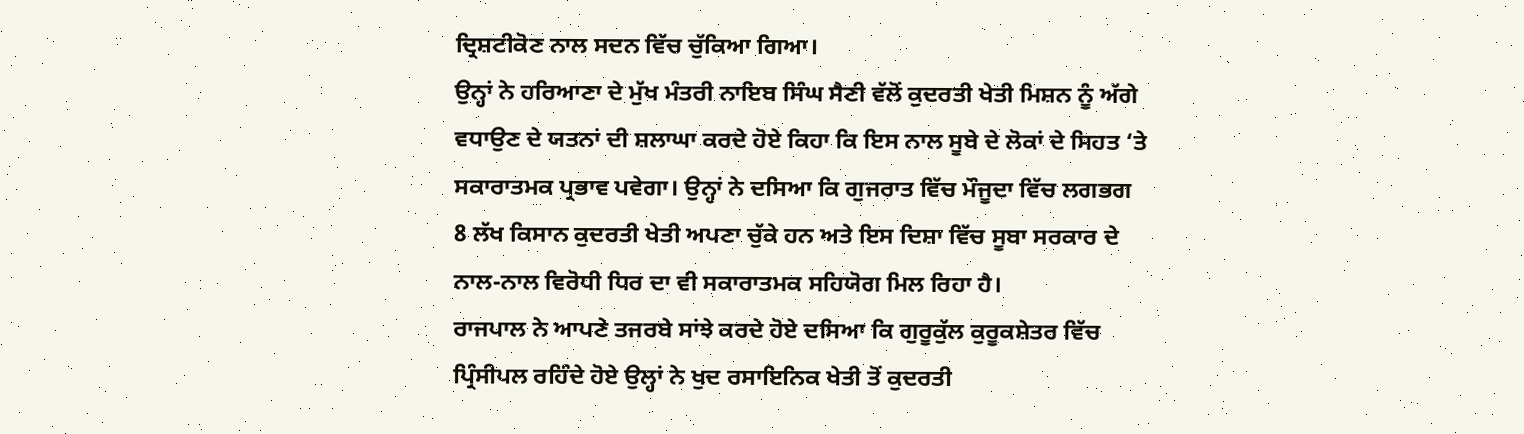ਦ੍ਰਿਸ਼ਟੀਕੋਣ ਨਾਲ ਸਦਨ ਵਿੱਚ ਚੁੱਕਿਆ ਗਿਆ।
ਉਨ੍ਹਾਂ ਨੇ ਹਰਿਆਣਾ ਦੇ ਮੁੱਖ ਮੰਤਰੀ ਨਾਇਬ ਸਿੰਘ ਸੈਣੀ ਵੱਲੋਂ ਕੁਦਰਤੀ ਖੇਤੀ ਮਿਸ਼ਨ ਨੂੰ ਅੱਗੇ ਵਧਾਉਣ ਦੇ ਯਤਨਾਂ ਦੀ ਸ਼ਲਾਘਾ ਕਰਦੇ ਹੋਏ ਕਿਹਾ ਕਿ ਇਸ ਨਾਲ ਸੂਬੇ ਦੇ ਲੋਕਾਂ ਦੇ ਸਿਹਤ ‘ਤੇ ਸਕਾਰਾਤਮਕ ਪ੍ਰਭਾਵ ਪਵੇਗਾ। ਉਨ੍ਹਾਂ ਨੇ ਦਸਿਆ ਕਿ ਗੁਜਰਾਤ ਵਿੱਚ ਮੌਜੂਦਾ ਵਿੱਚ ਲਗਭਗ 8 ਲੱਖ ਕਿਸਾਨ ਕੁਦਰਤੀ ਖੇਤੀ ਅਪਣਾ ਚੁੱਕੇ ਹਨ ਅਤੇ ਇਸ ਦਿਸ਼ਾ ਵਿੱਚ ਸੂਬਾ ਸਰਕਾਰ ਦੇ ਨਾਲ-ਨਾਲ ਵਿਰੋਧੀ ਧਿਰ ਦਾ ਵੀ ਸਕਾਰਾਤਮਕ ਸਹਿਯੋਗ ਮਿਲ ਰਿਹਾ ਹੈ।
ਰਾਜਪਾਲ ਨੇ ਆਪਣੇ ਤਜਰਬੇ ਸਾਂਝੇ ਕਰਦੇ ਹੋਏ ਦਸਿਆ ਕਿ ਗੁਰੂਕੁੱਲ ਕੁਰੂਕਸ਼ੇਤਰ ਵਿੱਚ ਪ੍ਰਿੰਸੀਪਲ ਰਹਿੰਦੇ ਹੋਏ ਉਲ੍ਹਾਂ ਨੇ ਖੁਦ ਰਸਾਇਨਿਕ ਖੇਤੀ ਤੋਂ ਕੁਦਰਤੀ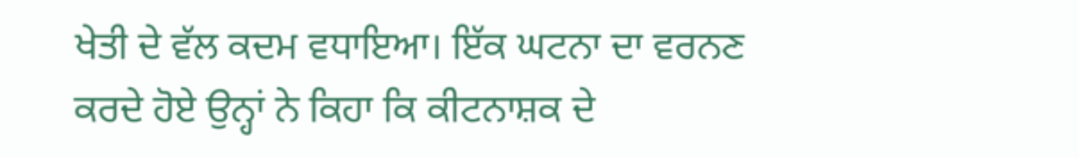ਖੇਤੀ ਦੇ ਵੱਲ ਕਦਮ ਵਧਾਇਆ। ਇੱਕ ਘਟਨਾ ਦਾ ਵਰਨਣ ਕਰਦੇ ਹੋਏ ਉਨ੍ਹਾਂ ਨੇ ਕਿਹਾ ਕਿ ਕੀਟਨਾਸ਼ਕ ਦੇ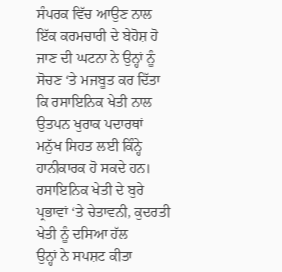ਸੰਪਰਕ ਵਿੱਚ ਆਉਣ ਨਾਲ ਇੱਕ ਕਰਮਚਾਰੀ ਦੇ ਬੇਹੋਸ਼ ਹੋ ਜਾਣ ਦੀ ਘਟਨਾ ਨੇ ਉਨ੍ਹਾਂ ਨੂੰ ਸੋਚਣ ‘ਤੇ ਮਜਬੂਤ ਕਰ ਦਿੱਤਾ ਕਿ ਰਸਾਇਨਿਕ ਖੇਤੀ ਨਾਲ ਉਤਪਨ ਖੁਰਾਕ ਪਦਾਰਥਾਂ ਮਨੁੱਖ ਸਿਹਤ ਲਈ ਕਿੰਨ੍ਹੇ ਹਾਨੀਕਾਰਕ ਹੋ ਸਕਦੇ ਹਨ।
ਰਸਾਇਨਿਕ ਖੇਤੀ ਦੇ ਬੁਰੇ ਪ੍ਰਭਾਵਾਂ ‘ਤੇ ਚੇਤਾਵਨੀ, ਕੁਦਰਤੀ ਖੇਤੀ ਨੂੰ ਦਸਿਆ ਹੱਲ
ਉਨ੍ਹਾਂ ਨੇ ਸਪਸ਼ਟ ਕੀਤਾ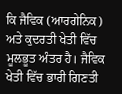ਕਿ ਜੈਵਿਕ (ਆਰਗੇਨਿਕ) ਅਤੇ ਕੁਦਰਤੀ ਖੇਤੀ ਵਿੱਚ ਮੂਲਭੂਤ ਅੰਤਰ ਹੈ। ਜੈਵਿਕ ਖੇਤੀ ਵਿੱਚ ਭਾਰੀ ਗਿਣਤੀ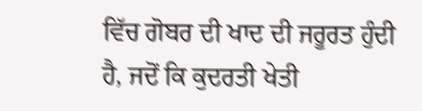ਵਿੱਚ ਗੋਬਰ ਦੀ ਖਾਦ ਦੀ ਜਰੂਰਤ ਹੁੰਦੀ ਹੈ, ਜਦੋਂ ਕਿ ਕੁਦਰਤੀ ਖੇਤੀ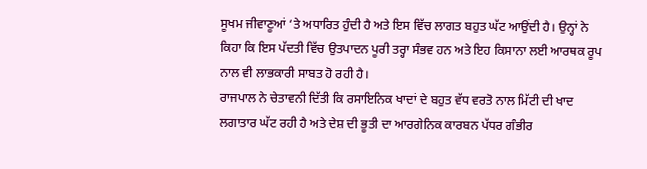ਸੂਖਮ ਜੀਵਾਣੂਆਂ ‘ਤੇ ਅਧਾਰਿਤ ਹੁੰਦੀ ਹੈ ਅਤੇ ਇਸ ਵਿੱਚ ਲਾਗਤ ਬਹੁਤ ਘੱਟ ਆਉਂਦੀ ਹੈ। ਉਨ੍ਹਾਂ ਨੇ ਕਿਹਾ ਕਿ ਇਸ ਪੱਦਤੀ ਵਿੱਚ ਉਤਪਾਦਨ ਪੂਰੀ ਤਰ੍ਹਾ ਸੰਭਵ ਹਨ ਅਤੇ ਇਹ ਕਿਸਾਨਾ ਲਈ ਆਰਥਕ ਰੂਪ ਨਾਲ ਵੀ ਲਾਭਕਾਰੀ ਸਾਬਤ ਹੋ ਰਹੀ ਹੈ।
ਰਾਜਪਾਲ ਨੇ ਚੇਤਾਵਨੀ ਦਿੱਤੀ ਕਿ ਰਸਾਇਨਿਕ ਖਾਦਾਂ ਦੇ ਬਹੁਤ ਵੱਧ ਵਰਤੋ ਨਾਲ ਮਿੱਟੀ ਦੀ ਖਾਦ ਲਗਾਤਾਰ ਘੱਟ ਰਹੀ ਹੈ ਅਤੇ ਦੇਸ਼ ਦੀ ਭੂਤੀ ਦਾ ਆਰਗੇਨਿਕ ਕਾਰਬਨ ਪੱਧਰ ਗੰਭੀਰ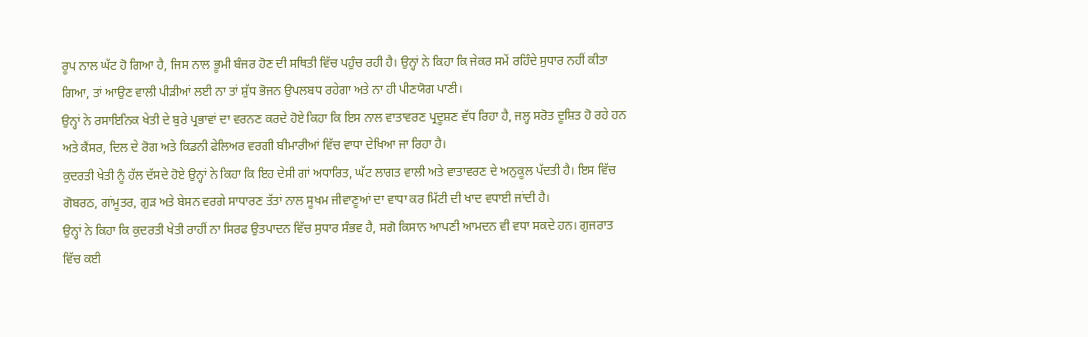ਰੂਪ ਨਾਲ ਘੱਟ ਹੋ ਗਿਆ ਹੈ, ਜਿਸ ਨਾਲ ਭੂਮੀ ਬੰਜਰ ਹੋਣ ਦੀ ਸਥਿਤੀ ਵਿੱਚ ਪਹੁੰਚ ਰਹੀ ਹੈ। ਉਨ੍ਹਾਂ ਨੇ ਕਿਹਾ ਕਿ ਜੇਕਰ ਸਮੇਂ ਰਹਿੰਦੇ ਸੁਧਾਰ ਨਹੀਂ ਕੀਤਾ ਗਿਆ, ਤਾਂ ਆਉਣ ਵਾਲੀ ਪੀੜੀਆਂ ਲਈ ਨਾ ਤਾਂ ਸ਼ੁੱਧ ਭੋਜਨ ਉਪਲਬਧ ਰਹੇਗਾ ਅਤੇ ਨਾ ਹੀ ਪੀਣਯੋਗ ਪਾਣੀ।
ਉਨ੍ਹਾਂ ਨੇ ਰਸਾਇਨਿਕ ਖੇਤੀ ਦੇ ਬੁਰੇ ਪ੍ਰਭਾਵਾਂ ਦਾ ਵਰਨਣ ਕਰਦੇ ਹੋਏ ਕਿਹਾ ਕਿ ਇਸ ਨਾਲ ਵਾਤਾਵਰਣ ਪ੍ਰਦੂਸ਼ਣ ਵੱਧ ਰਿਹਾ ਹੈ, ਜਲ੍ਹ ਸਰੋਤ ਦੂਸ਼ਿਤ ਹੋ ਰਹੇ ਹਨ ਅਤੇ ਕੈਂਸਰ, ਦਿਲ ਦੇ ਰੋਗ ਅਤੇ ਕਿਡਨੀ ਫੇਲਿਅਰ ਵਰਗੀ ਬੀਮਾਰੀਆਂ ਵਿੱਚ ਵਾਧਾ ਦੇਖਿਆ ਜਾ ਰਿਹਾ ਹੈ।
ਕੁਦਰਤੀ ਖੇਤੀ ਨੂੰ ਹੱਲ ਦੱਸਦੇ ਹੋਏ ਉਨ੍ਹਾਂ ਨੇ ਕਿਹਾ ਕਿ ਇਹ ਦੇਸੀ ਗਾਂ ਅਧਾਰਿਤ, ਘੱਟ ਲਾਗਤ ਵਾਲੀ ਅਤੇ ਵਾਤਾਵਰਣ ਦੇ ਅਨੁਕੂਲ ਪੱਦਤੀ ਹੈ। ਇਸ ਵਿੱਚ ਗੋਬਰਠ, ਗਾਂਮੂਤਰ, ਗੁੜ ਅਤੇ ਬੇਸਨ ਵਰਗੇ ਸਾਧਾਰਣ ਤੱਤਾਂ ਨਾਲ ਸੂਖਮ ਜੀਵਾਣੂਆਂ ਦਾ ਵਾਧਾ ਕਰ ਮਿੱਟੀ ਦੀ ਖਾਦ ਵਧਾਈ ਜਾਂਦੀ ਹੈ।
ਉਨ੍ਹਾਂ ਨੇ ਕਿਹਾ ਕਿ ਕੁਦਰਤੀ ਖੇਤੀ ਰਾਹੀਂ ਨਾ ਸਿਰਫ ਉਤਪਾਦਨ ਵਿੱਚ ਸੁਧਾਰ ਸੰਭਵ ਹੈ, ਸਗੋ ਕਿਸਾਨ ਆਪਣੀ ਆਮਦਨ ਵੀ ਵਧਾ ਸਕਦੇ ਹਨ। ਗੁਜਰਾਤ ਵਿੱਚ ਕਈ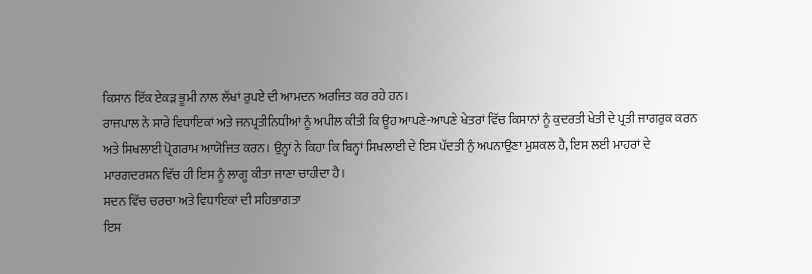ਕਿਸਾਨ ਇੱਕ ਏਕੜ ਭੂਮੀ ਨਾਲ ਲੱਖਾਂ ਰੁਪਏ ਦੀ ਆਮਦਨ ਅਰਜਿਤ ਕਰ ਰਹੇ ਹਨ।
ਰਾਜਪਾਲ ਨੇ ਸਾਰੇ ਵਿਧਾਇਕਾਂ ਅਤੇ ਜਨਪ੍ਰਤੀਨਿਧੀਆਂ ਨੂੰ ਅਪੀਲ ਕੀਤੀ ਕਿ ਊਹ ਆਪਣੇ-ਆਪਣੇ ਖੇਤਰਾਂ ਵਿੱਚ ਕਿਸਾਨਾਂ ਨੂੰ ਕੁਦਰਤੀ ਖੇਤੀ ਦੇ ਪ੍ਰਤੀ ਜਾਗਰੁਕ ਕਰਨ ਅਤੇ ਸਿਖਲਾਈ ਪ੍ਰੋਗਰਾਮ ਆਯੋਜਿਤ ਕਰਨ। ਉਨ੍ਹਾਂ ਨੇ ਕਿਹਾ ਕਿ ਬਿਨ੍ਹਾਂ ਸਿਖਲਾਈ ਦੇ ਇਸ ਪੱਦਤੀ ਨੁੰ ਅਪਨਾਉਣਾ ਮੁਸ਼ਕਲ ਹੈ, ਇਸ ਲਈ ਮਾਹਰਾਂ ਦੇ ਮਾਰਗਦਰਸ਼ਨ ਵਿੱਚ ਹੀ ਇਸ ਨੂੰ ਲਾਗੂ ਕੀਤਾ ਜਾਣਾ ਚਾਹੀਦਾ ਹੈ।
ਸਦਨ ਵਿੱਚ ਚਰਚਾ ਅਤੇ ਵਿਧਾਇਕਾਂ ਦੀ ਸਹਿਭਾਗਤਾ
ਇਸ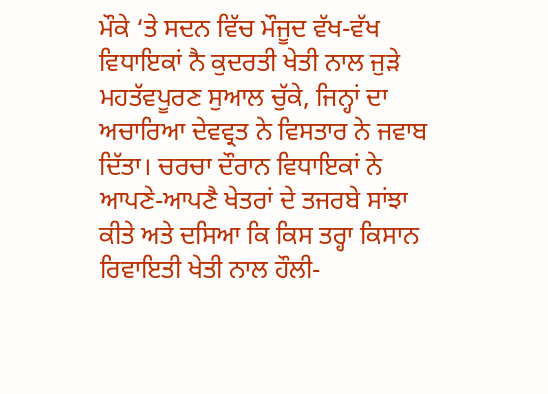ਮੌਕੇ ‘ਤੇ ਸਦਨ ਵਿੱਚ ਮੌਜੂਦ ਵੱਖ-ਵੱਖ ਵਿਧਾਇਕਾਂ ਨੈ ਕੁਦਰਤੀ ਖੇਤੀ ਨਾਲ ਜੁੜੇ ਮਹਤੱਵਪੂਰਣ ਸੁਆਲ ਚੁੱਕੇ, ਜਿਨ੍ਹਾਂ ਦਾ ਅਚਾਰਿਆ ਦੇਵਵ੍ਰਤ ਨੇ ਵਿਸਤਾਰ ਨੇ ਜਵਾਬ ਦਿੱਤਾ। ਚਰਚਾ ਦੌਰਾਨ ਵਿਧਾਇਕਾਂ ਨੇ ਆਪਣੇ-ਆਪਣੈ ਖੇਤਰਾਂ ਦੇ ਤਜਰਬੇ ਸਾਂਝਾ ਕੀਤੇ ਅਤੇ ਦਸਿਆ ਕਿ ਕਿਸ ਤਰ੍ਹਾ ਕਿਸਾਨ ਰਿਵਾਇਤੀ ਖੇਤੀ ਨਾਲ ਹੌਲੀ-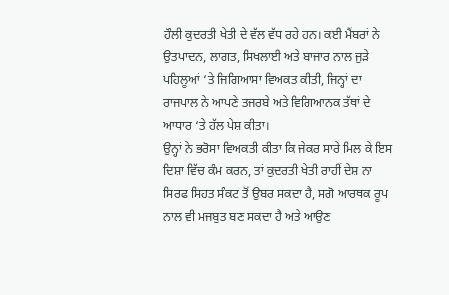ਹੌਲੀ ਕੁਦਰਤੀ ਖੇਤੀ ਦੇ ਵੱਲ ਵੱਧ ਰਹੇ ਹਨ। ਕਈ ਮੈਂਬਰਾਂ ਨੇ ਉਤਪਾਦਨ, ਲਾਗਤ, ਸਿਖਲਾਈ ਅਤੇ ਬਾਜਾਰ ਨਾਲ ਜੁੜੇ ਪਹਿਲੂਆਂ ‘ਤੇ ਜਿਗਿਆਸਾ ਵਿਅਕਤ ਕੀਤੀ, ਜਿਨ੍ਹਾਂ ਦਾ ਰਾਜਪਾਲ ਨੇ ਆਪਣੇ ਤਜਰਬੇ ਅਤੇ ਵਿਗਿਆਨਕ ਤੱਥਾਂ ਦੇ ਆਧਾਰ ‘ਤੇ ਹੱਲ ਪੇਸ਼ ਕੀਤਾ।
ਉਨ੍ਹਾਂ ਨੇ ਭਰੋਸਾ ਵਿਅਕਤੀ ਕੀਤਾ ਕਿ ਜੇਕਰ ਸਾਰੇ ਮਿਲ ਕੇ ਇਸ ਦਿਸ਼ਾ ਵਿੱਚ ਕੰਮ ਕਰਨ, ਤਾਂ ਕੁਦਰਤੀ ਖੇਤੀ ਰਾਹੀਂ ਦੇਸ਼ ਨਾ ਸਿਰਫ ਸਿਹਤ ਸੰਕਟ ਤੋਂ ਉਬਰ ਸਕਦਾ ਹੈ, ਸਗੋ ਆਰਥਕ ਰੂਪ ਨਾਲ ਵੀ ਮਜਬੁਤ ਬਣ ਸਕਦਾ ਹੈ ਅਤੇ ਆਉਣ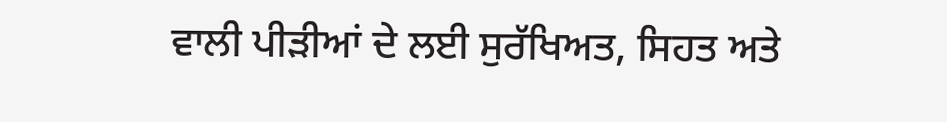ਵਾਲੀ ਪੀੜੀਆਂ ਦੇ ਲਈ ਸੁਰੱਖਿਅਤ, ਸਿਹਤ ਅਤੇ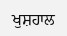ਖੁਸ਼ਹਾਲ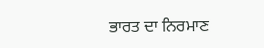ਭਾਰਤ ਦਾ ਨਿਰਮਾਣ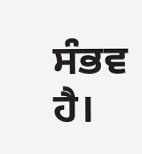ਸੰਭਵ ਹੈ।